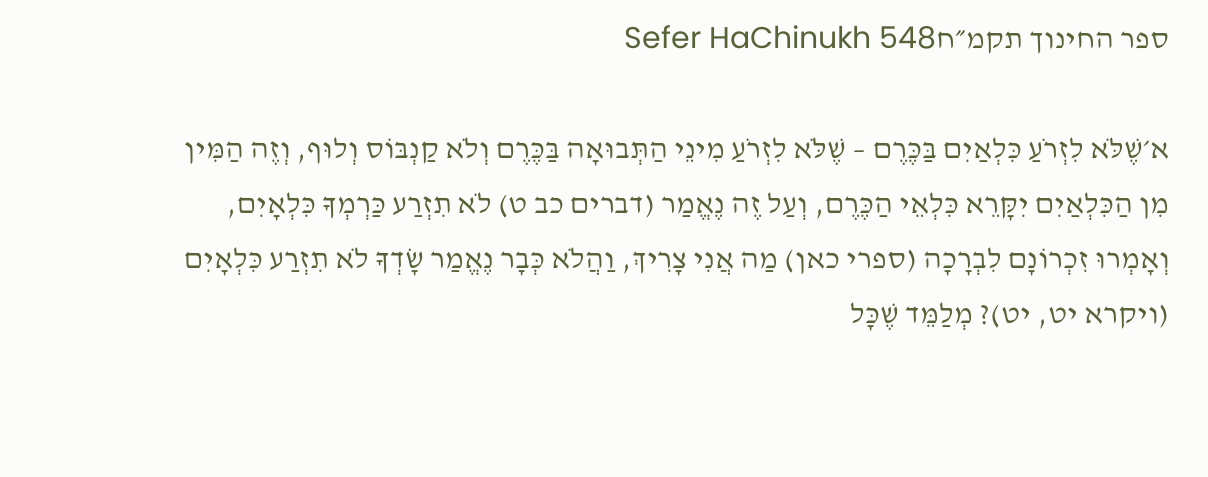ספר החינוך תקמ״חSefer HaChinukh 548

א׳שֶׁלֹּא לִזְרֹעַ כִּלְאַיִם בַּכֶּרֶם – שֶׁלֹּא לִזְרֹעַ מִינֵי הַתְּבוּאָה בַּכֶּרֶם וְלֹא קַנְבּוֹס וְלוּף, וְזֶה הַמִּין מִן הַכִּלְאַיִם יִקָּרֵא כִּלְאֵי הַכֶּרֶם, וְעַל זֶה נֶאֱמַר (דברים כב ט) לֹא תִזְרַע כַּרְמְךָ כִּלְאָיִם, וְאָמְרוּ זִכְרוֹנָם לִבְרָכָה (ספרי כאן) מַה אֲנִי צָרִיךְ, וַהֲלֹא כְּבָר נֶאֱמַר שָׂדְךָ לֹא תִזְרַע כִּלְאָיִם (ויקרא יט, יט)? מְלַמֵּד שֶׁכָּל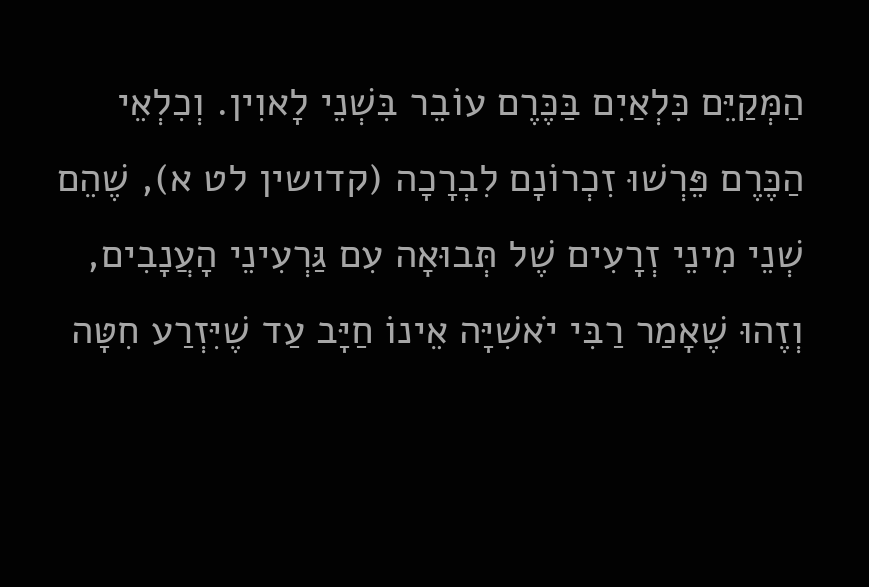הַמְּקַיֵּם כִּלְאַיִם בַּכֶּרֶם עוֹבֵר בִּשְׁנֵי לָאוִין. וְכִלְאֵי הַכֶּרֶם פֵּרְשׁוּ זִכְרוֹנָם לִבְרָכָה (קדושין לט א), שֶׁהֵם שְׁנֵי מִינֵי זְרָעִים שֶׁל תְּבוּאָה עִם גַּרְעִינֵי הָעֲנָבִים, וְזֶהוּ שֶׁאָמַר רַבִּי יֹאשִׁיָּה אֵינוֹ חַיָּב עַד שֶׁיִּזְרַע חִטָּה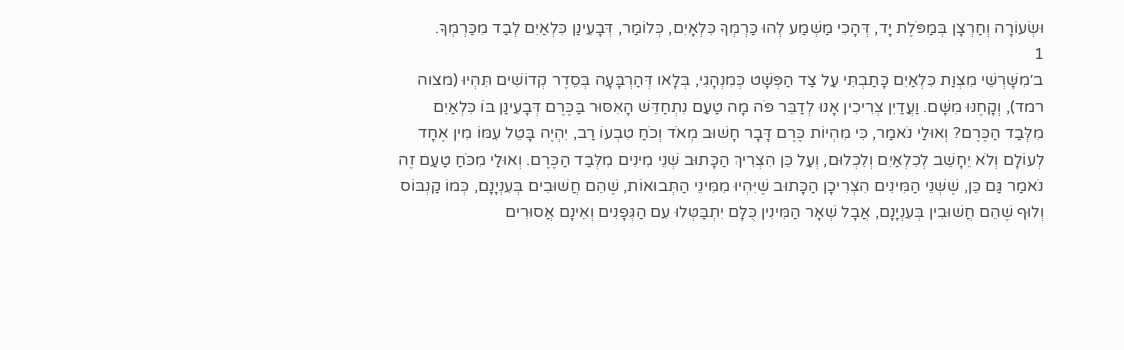וּשְׂעוֹרָה וְחַרְצָן בְּמַפֹּלֶת יָד, דְּהָכִי מַשְׁמַע לְהוּ כַּרְמְךָ כִּלְאָיִם, כְּלוֹמַר, דְּבָעֵינַן כִּלְאַיִם לְבַד מִכַּרְמְךָ.
1
ב׳מִשָּׁרְשֵׁי מִצְוַת כִּלְאַיִם כָּתַבְתִּי עַל צַד הַפְּשָׁט כְּמִנְהָגִי, בְּלָאו דְּהַרְבָּעָה בְּסֵדֶר קְדוֹשִׁים תִּהְיוּ (מצוה רמד), וְקָחֶנּוּ מִשָּׁם. וַעֲדַיִן צְרִיכִין אָנוּ לְדַבֵּר פֹּה מָה טַעַם נִתְחַדֵּשׁ הָאִסּוּר בַּכֶּרֶם דְּבָעֵינַן בּוֹ כִּלְאַיִם מִלְּבַד הַכֶּרֶם? וְאוּלַי נֹאמַר, כִּי מִהְיוֹת כֶּרֶם דָּבָר חָשׁוּב מְאֹד וְכֹחַ טִבְעוֹ רַב, יִהְיֶה בָּטֵל עִמּוֹ מִין אֶחָד לְעוֹלָם וְלֹא יֵחָשֵׁב לְכִלְאַיִם וְלִכְלוּם, וְעַל כֵּן הִצְרִיךְ הַכָּתוּב שְׁנֵי מִינִים מִלְּבַד הַכֶּרֶם. וְאוּלַי מִכֹּחַ טַעַם זֶה נֹאמַר גַּם כֵּן, שֶׁשְּׁנֵי הַמִּינִים הִצְרִיכָן הַכָּתוּב שֶׁיִּהְיוּ מִמִּינֵי הַתְּבוּאוֹת, שֶׁהֵם חֲשׁוּבִים בְּעִנְיָנָם, כְּמוֹ קַנְבּוֹס וְלוּף שֶׁהֵם חֲשׁוּבִין בְּעִנְיָנָם, אֲבָל שְׁאָר הַמִּינִין כֻּלָּם יִתְבַּטְּלוּ עִם הַגְּפָנִים וְאֵינָם אֲסוּרִים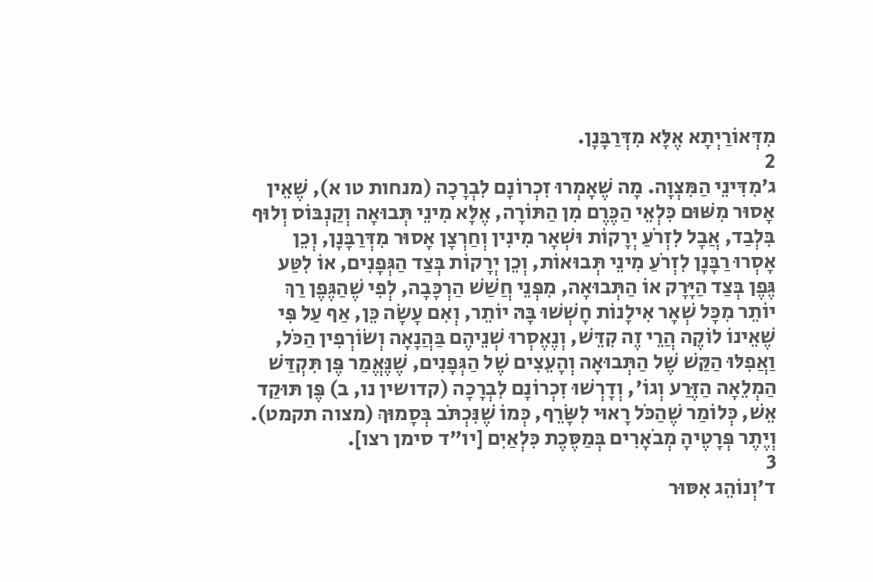מִדְּאוֹרַיְתָא אֶלָּא מִדְּרַבָּנָן.
2
ג׳מִדִּינֵי הַמִּצְוָה. מָה שֶׁאָמְרוּ זִכְרוֹנָם לִבְרָכָה (מנחות טו א), שֶׁאֵין אָסוּר מִשּׁוּם כִּלְאֵי הַכֶּרֶם מִן הַתּוֹרָה, אֶלָּא מִינֵי תְּבוּאָה וְקַנְבּוֹס וְלוּף בִּלְבַד, אֲבָל לִזְרֹעַ יְרָקוֹת וּשְׁאָר מִינִין וְחַרְצָן אָסוּר מִדְּרַבָּנָן, וְכֵן אָסְרוּ רַבָּנָן לִזְרֹעַ מִינֵי תְּבוּאוֹת, וְכֵן יְרָקוֹת בְּצַד הַגְּפָנִים, אוֹ לִטַּע גֶּפֶן בְּצַד הַיָּרָק אוֹ הַתְּבוּאָה, מִפְּנֵי חֲשַׁשׁ הַרְכָּבָה, לְפִי שֶׁהַגֶּפֶן רַךְ יוֹתֵר מִכָּל שְׁאָר אִילָנוֹת חָשְׁשׁוּ בָּהּ יוֹתֵר, וְאִם עָשָׂה כֵּן, אַף עַל פִּי שֶׁאֵינוֹ לוֹקֶה הֲרֵי זֶה קִדֵּשׁ, וְנֶאֶסְרוּ שְׁנֵיהֶם בַּהֲנָאָה וְשׂוֹרְפִין הַכֹּל, וַאֲפִלּוּ הַקַּשׁ שֶׁל הַתְּבוּאָה וְהָעֵצִים שֶׁל הַגְּפָנִים, שֶׁנֶּאֱמַר פֶּן תִּקְדַּשׁ הַמְלֵאָה הַזֶּרַע וְגוֹ', וְדָרְשׁוּ זִכְרוֹנָם לִבְרָכָה (קדושין נו, ב) פֶּן תּוּקַד אֵשׁ, כְּלוֹמַר שֶׁהַכֹּל רָאוּי לִשָּׂרֵף, כְּמוֹ שֶׁנִּכְתֹּב בְּסָמוּךְ (מצוה תקמט). וְיֶתֶר פְּרָטֶיהָ מְבֹאָרִים בְּמַסֶּכֶת כִּלְאַיִם [יו"ד סימן רצו].
3
ד׳וְנוֹהֵג אִסּוּר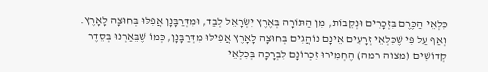כִּלְאֵי הַכֶּרֶם בִּזְכָרִים וּנְקֵבוֹת, מִן הַתּוֹרָה בְּאֶרֶץ יִשְׂרָאֵל לְבַד, וּמִדְּרַבָּנָן אֲפִלּוּ בְּחוּצָה לָאָרֶץ. וְאַף עַל פִּי שֶׁכִּלְאֵי זְרָעִים אֵינָם נוֹהֲגִים בְּחוּצָה לָאָרֶץ אֲפִילּוּ מִדְּרַבָּנָן, כְּמוֹ שֶׁבֵּאַרְנוּ בְּסֵדֶר קְדוֹשִׁים (מצוה רמה) הֶחְמִירוּ זִכְרוֹנָם לִבְרָכָה בְּכִלְאֵי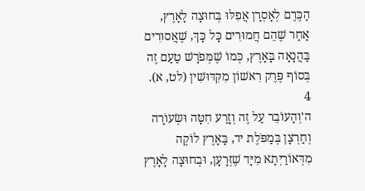הַכֶּרֶם לְאָסְרָן אֲפִלּוּ בְּחוּצָה לָאָרֶץ, אַחַר שֶׁהֵם חֲמוּרִים כָּל כָּךְ, שֶׁאֲסוּרִים בַּהֲנָאָה בָּאָרֶץ, כְּמוֹ שֶׁמְּפֹרָשׁ טַעַם זֶה בְּסוֹף פֶּרֶק רִאשׁוֹן מִקִּדּוּשִׁין (לט, א).
4
ה׳וְהָעוֹבֵר עַל זֶה וְזָרַע חִטָּה וּשְׂעוֹרָה וְחַרְצָן בְּמַפֹּלֶת יד, בָּאָרֶץ לוֹקֶה מִדְּאוֹרַיְתָא מִיָּד שֶׁזְּרָעָן, וּבְחוּצָה לָאָרֶץ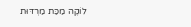לוֹקֶה מַכַּת מַרְדּוּת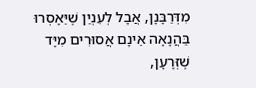מִדְּרַבָּנָן, אֲבָל לְעִנְיַן שֶׁיֵּאָסְרוּ בַּהֲנָאָה אֵינָם אֲסוּרִים מִיָּד שֶׁזְּרָעָן,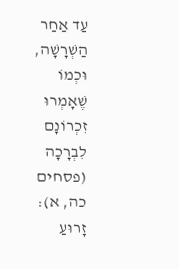עַד אַחַר הַשְׁרָשָׁה, וּכְמוֹ שֶׁאָמְרוּ זִכְרוֹנָם לִבְרָכָה (פסחים כה, א): זָרוּעַ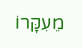מֵעִקָּרוֹ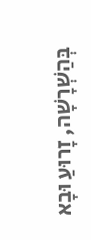בְּהַשְׁרָשָׁה, זָרוּעַ וּבָא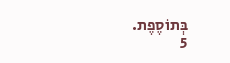בְּתוֹסֶפֶת.
5